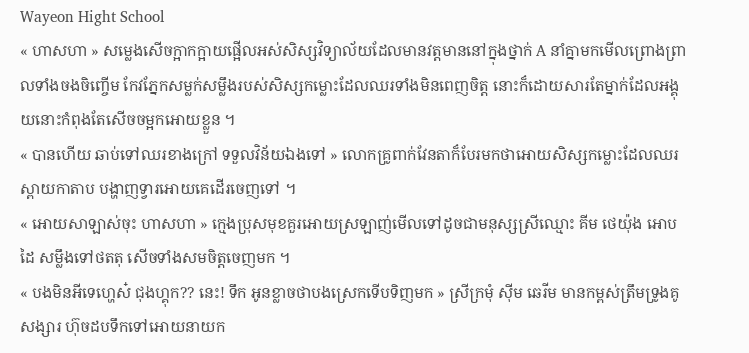Wayeon Hight School
« ហាសហា » សម្លេងសើចក្អាកក្អាយផ្អើលអស់សិស្សវិទ្យាល័យដែលមានវត្តមាននៅក្នុងថ្នាក់ A នាំគ្នាមកមើលព្រោងព្រាលទាំងចងចិញ្ចើម កែវភ្នែកសម្លក់សម្លឹងរបស់សិស្សកម្លោះដែលឈរទាំងមិនពេញចិត្ត នោះក៏ដោយសារតែម្នាក់ដែលអង្គុយនោះកំពុងតែសើចចម្អកអោយខ្លួន ។
« បានហើយ ឆាប់ទៅឈរខាងក្រៅ ទទួលវិន័យឯងទៅ » លោកគ្រូពាក់វែនតាក៏បែរមកថាអោយសិស្សកម្លោះដែលឈរស្ពាយកាតាប បង្ហាញទ្វារអោយគេដើរចេញទៅ ។
« អោយសាឡាស់ចុះ ហាសហា » ក្មេងប្រុសមុខគួរអោយស្រឡាញ់មើលទៅដូចជាមនុស្សស្រីឈ្មោះ គីម ថេយ៉ុង អោបដៃ សម្លឹងទៅថតតុ សើចទាំងសមចិត្តចេញមក ។
« បងមិនអីទេហ្ហេស៎ ជុងហ្គុក?? នេះ! ទឹក អូនខ្លាចថាបងស្រេកទើបទិញមក » ស្រីក្រមុំ សុីម ឆេរីម មានកម្ពស់ត្រឹមទ្រូងគូសង្សារ ហ៊ុចដបទឹកទៅអោយនាយក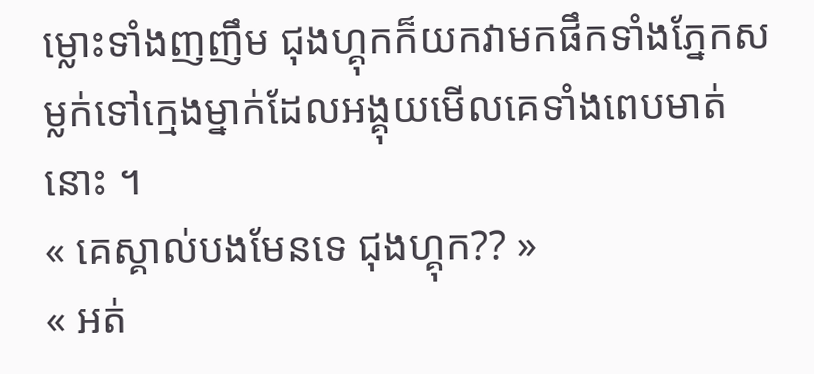ម្លោះទាំងញញឹម ជុងហ្គុកក៏យកវាមកផឹកទាំងភ្នែកសម្លក់ទៅក្មេងម្នាក់ដែលអង្គុយមើលគេទាំងពេបមាត់នោះ ។
« គេស្គាល់បងមែនទេ ជុងហ្គុក?? »
« អត់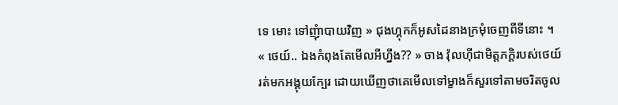ទេ មោះ ទៅញុំាបាយវិញ » ជុងហ្គុកក៏អូសដៃនាងក្រមុំចេញពីទីនោះ ។
« ថេយ៍.. ឯងកំពុងតែមើលអីហ្នឹង?? » ចាង វ៉ុលហុីជាមិត្តភក្តិរបស់ថេយ៍ រត់មកអង្គុយក្បែរ ដោយឃើញថាគេមើលទៅម្ខាងក៏សួរទៅតាមចរិតចូល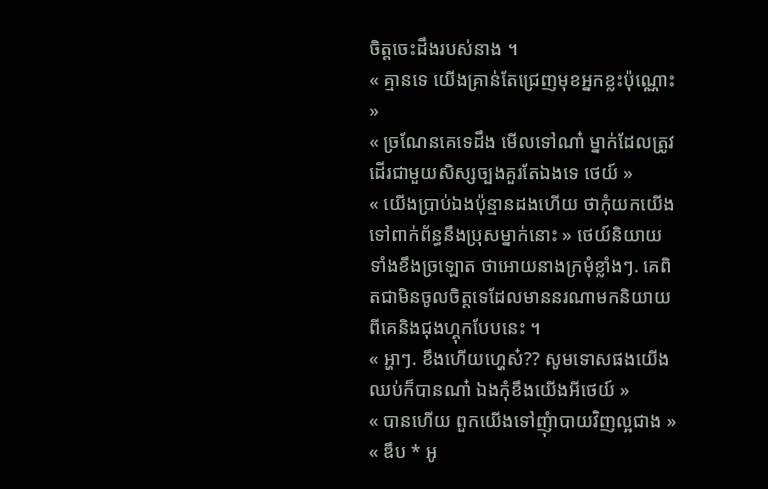ចិត្តចេះដឹងរបស់នាង ។
« គ្មានទេ យើងគ្រាន់តែជ្រេញមុខអ្នកខ្លះប៉ុណ្ណោះ »
« ច្រណែនគេទេដឹង មើលទៅណា៎ ម្នាក់ដែលត្រូវដើរជាមួយសិស្សច្បងគួរតែឯងទេ ថេយ៍ »
« យើងប្រាប់ឯងប៉ុន្មានដងហើយ ថាកុំយកយើងទៅពាក់ព័ន្ធនឹងប្រុសម្នាក់នោះ » ថេយ៍និយាយទាំងខឹងច្រឡោត ថាអោយនាងក្រមុំខ្លាំងៗ. គេពិតជាមិនចូលចិត្តទេដែលមាននរណាមកនិយាយពីគេនិងជុងហ្គុកបែបនេះ ។
« អ្ហាៗ. ខឹងហើយហ្ហេស៎?? សូមទោសផងយើងឈប់ក៏បានណា៎ ឯងកុំខឹងយើងអីថេយ៍ »
« បានហើយ ពួកយើងទៅញុំាបាយវិញល្អជាង »
« ឌឹប * អូ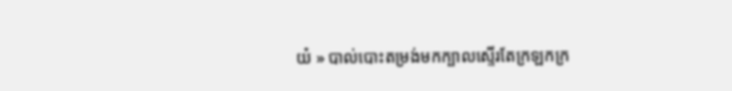យ៎ » បាល់បោះតម្រង់មកក្បាលស្ទើរតែក្រឡកក្រ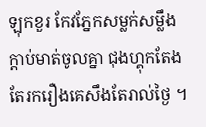ឡុកខួរ កែវភ្នែកសម្លក់សម្លឹងក្ដាប់មាត់ចូលគ្នា ជុងហ្គុកតែងតែរករឿងគេសឹងតែរាល់ថ្ងៃ ។